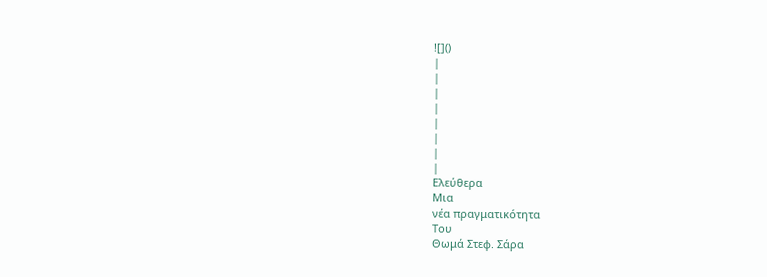![]()
|
|
|
|
|
|
|
|
Ελεύθερα
Μια
νέα πραγματικότητα
Του
Θωμά Στεφ. Σάρα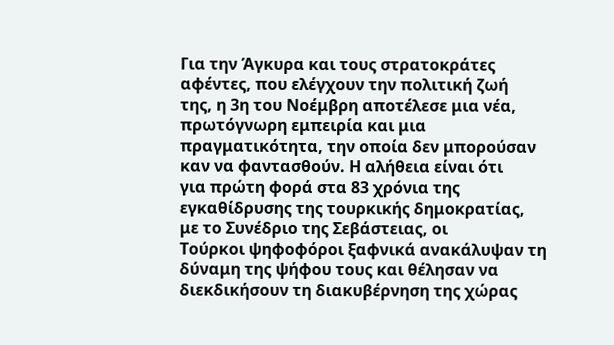Για την Άγκυρα και τους στρατοκράτες
αφέντες, που ελέγχουν την πολιτική ζωή
της, η 3η του Νοέμβρη αποτέλεσε μια νέα,
πρωτόγνωρη εμπειρία και μια
πραγματικότητα, την οποία δεν μπορούσαν
καν να φαντασθούν. Η αλήθεια είναι ότι
για πρώτη φορά στα 83 χρόνια της
εγκαθίδρυσης της τουρκικής δημοκρατίας,
με το Συνέδριο της Σεβάστειας, οι
Τούρκοι ψηφοφόροι ξαφνικά ανακάλυψαν τη
δύναμη της ψήφου τους και θέλησαν να
διεκδικήσουν τη διακυβέρνηση της χώρας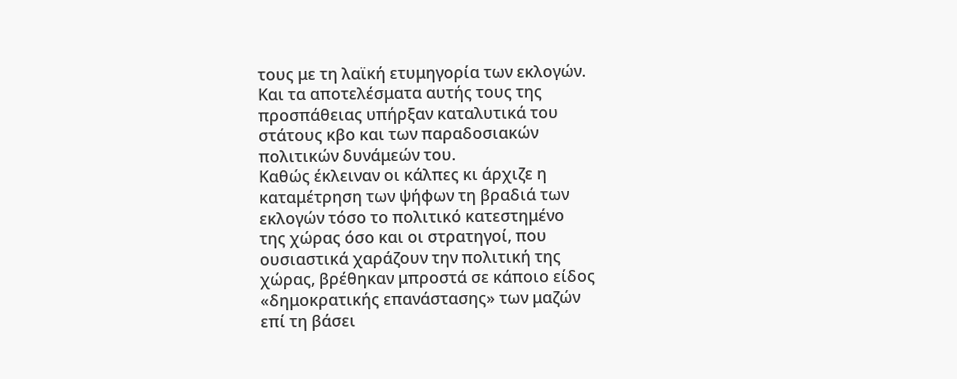τους με τη λαϊκή ετυμηγορία των εκλογών.
Και τα αποτελέσματα αυτής τους της
προσπάθειας υπήρξαν καταλυτικά του
στάτους κβο και των παραδοσιακών
πολιτικών δυνάμεών του.
Καθώς έκλειναν οι κάλπες κι άρχιζε η
καταμέτρηση των ψήφων τη βραδιά των
εκλογών τόσο το πολιτικό κατεστημένο
της χώρας όσο και οι στρατηγοί, που
ουσιαστικά χαράζουν την πολιτική της
χώρας, βρέθηκαν μπροστά σε κάποιο είδος
«δημοκρατικής επανάστασης» των μαζών
επί τη βάσει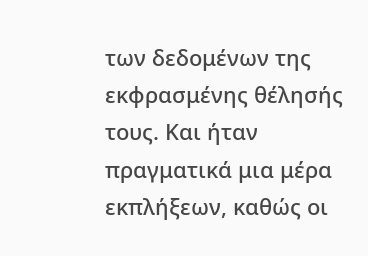των δεδομένων της
εκφρασμένης θέλησής τους. Και ήταν
πραγματικά μια μέρα εκπλήξεων, καθώς οι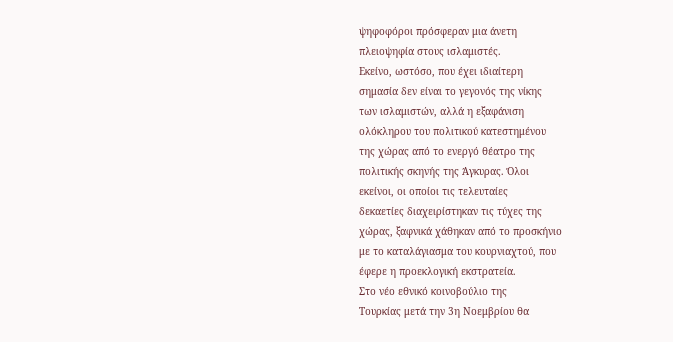ψηφοφόροι πρόσφεραν μια άνετη
πλειοψηφία στους ισλαμιστές.
Εκείνο, ωστόσο, που έχει ιδιαίτερη
σημασία δεν είναι το γεγονός της νίκης
των ισλαμιστών, αλλά η εξαφάνιση
ολόκληρου του πολιτικού κατεστημένου
της χώρας από το ενεργό θέατρο της
πολιτικής σκηνής της Άγκυρας. Όλοι
εκείνοι, οι οποίοι τις τελευταίες
δεκαετίες διαχειρίστηκαν τις τύχες της
χώρας, ξαφνικά χάθηκαν από το προσκήνιο
με το καταλάγιασμα του κουρνιαχτού, που
έφερε η προεκλογική εκστρατεία.
Στο νέο εθνικό κοινοβούλιο της
Τουρκίας μετά την 3η Νοεμβρίου θα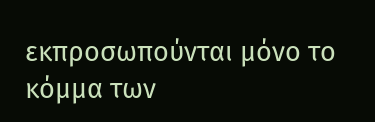εκπροσωπούνται μόνο το κόμμα των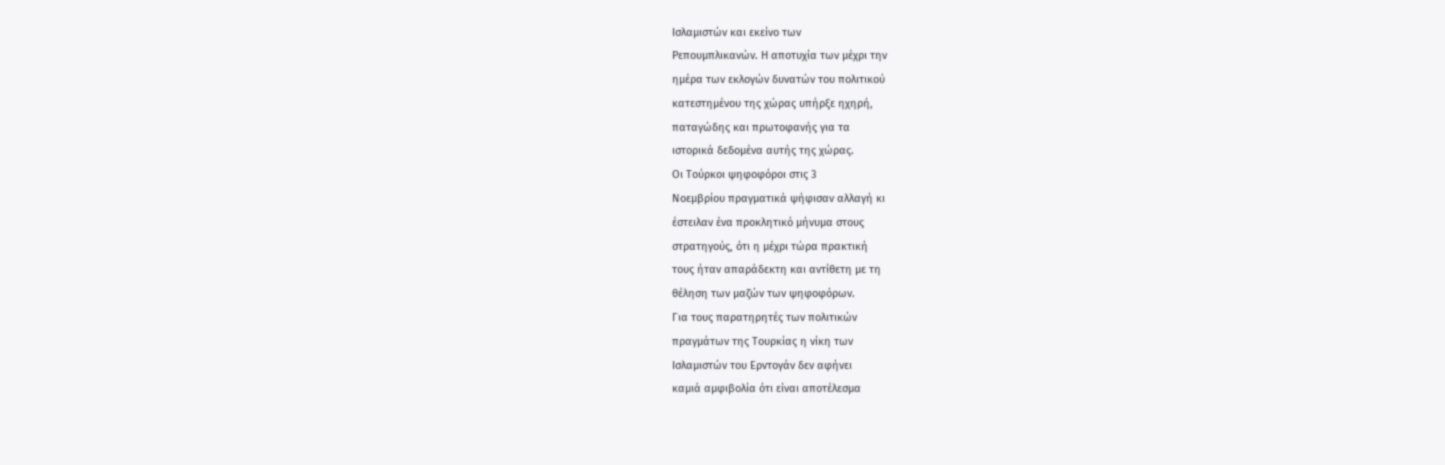Ισλαμιστών και εκείνο των
Ρεπουμπλικανών. Η αποτυχία των μέχρι την
ημέρα των εκλογών δυνατών του πολιτικού
κατεστημένου της χώρας υπήρξε ηχηρή,
παταγώδης και πρωτοφανής για τα
ιστορικά δεδομένα αυτής της χώρας.
Οι Τούρκοι ψηφοφόροι στις 3
Νοεμβρίου πραγματικά ψήφισαν αλλαγή κι
έστειλαν ένα προκλητικό μήνυμα στους
στρατηγούς, ότι η μέχρι τώρα πρακτική
τους ήταν απαράδεκτη και αντίθετη με τη
θέληση των μαζών των ψηφοφόρων.
Για τους παρατηρητές των πολιτικών
πραγμάτων της Τουρκίας η νίκη των
Ισλαμιστών του Ερντογάν δεν αφήνει
καμιά αμφιβολία ότι είναι αποτέλεσμα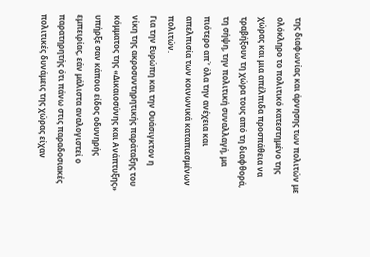της διαφωνίας και άρνησης των πολιτών με
ολόκληρο το πολιτικό κατεστημένο της
χώρας και μια απέλπιδα προσπάθεια να
τραβήξουν τη χώρα τους από τη διαφθορά,
τη σήψη, την πολιτική συναλλαγή, μα
πιότερο απ΄’ όλα την ανέχεια και
απελπισία των κοινωνικά καταπιεσμένων
πολιτών.
Για την Ευρώπη και την Ουάσιγκτον η
νίκη της ακροσυντηρητικής παράταξης του
κόμματος της «Δικαιοσύνης και Ανάπτυξης»
υπήρξε σαν κάποιο είδος οδυνηρής
εμπειρίας, εάν μάλιστα αναλογιστεί ο
παρατηρητής ότι πάνω στις παραδοσιακές
πολιτικές δυνάμεις της χώρας είχαν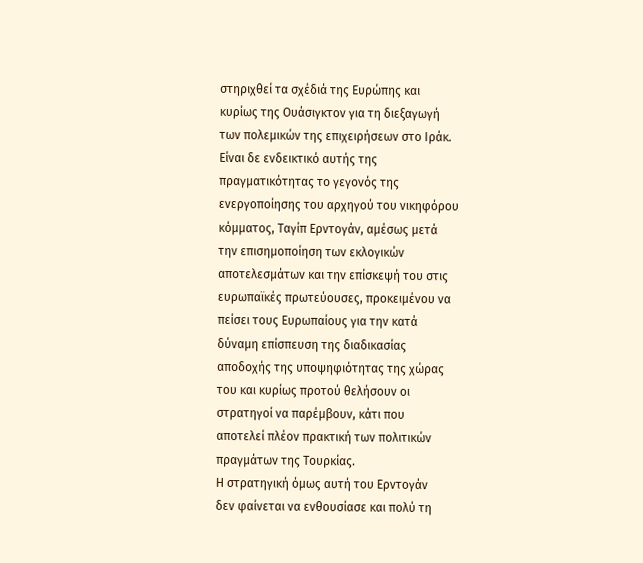στηριχθεί τα σχέδιά της Ευρώπης και
κυρίως της Ουάσιγκτον για τη διεξαγωγή
των πολεμικών της επιχειρήσεων στο Ιράκ.
Είναι δε ενδεικτικό αυτής της
πραγματικότητας το γεγονός της
ενεργοποίησης του αρχηγού του νικηφόρου
κόμματος, Ταγίπ Ερντογάν, αμέσως μετά
την επισημοποίηση των εκλογικών
αποτελεσμάτων και την επίσκεψή του στις
ευρωπαϊκές πρωτεύουσες, προκειμένου να
πείσει τους Ευρωπαίους για την κατά
δύναμη επίσπευση της διαδικασίας
αποδοχής της υποψηφιότητας της χώρας
του και κυρίως προτού θελήσουν οι
στρατηγοί να παρέμβουν, κάτι που
αποτελεί πλέον πρακτική των πολιτικών
πραγμάτων της Τουρκίας.
Η στρατηγική όμως αυτή του Ερντογάν
δεν φαίνεται να ενθουσίασε και πολύ τη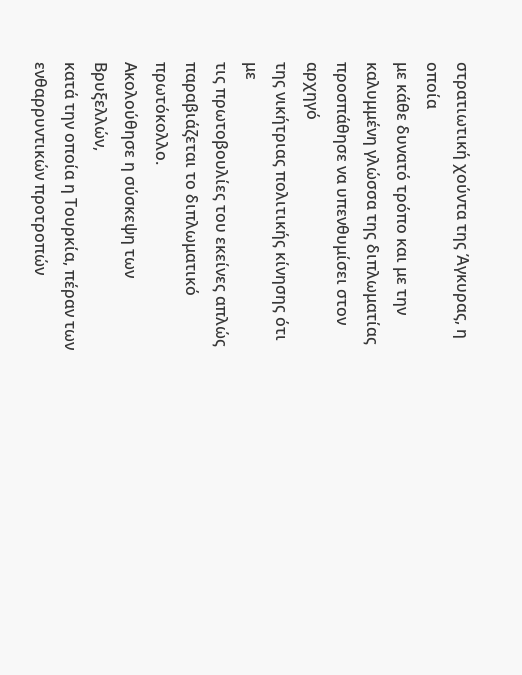στρατιωτική χούντα της Άγκυρας, η οποία
με κάθε δυνατό τρόπο και με την
καλυμμένη γλώσσα της διπλωματίας
προσπάθησε να υπενθυμίσει στον αρχηγό
της νικήτριας πολιτικής κίνησης ότι με
τις πρωτοβουλίες του εκείνες απλώς
παραβιάζεται το διπλωματικό πρωτόκολλο.
Ακολούθησε η σύσκεψη των Βρυξελλών,
κατά την οποία η Τουρκία, πέραν των
ενθαρρυντικών προτροπών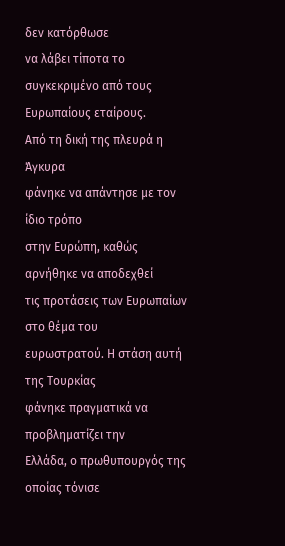δεν κατόρθωσε
να λάβει τίποτα το συγκεκριμένο από τους
Ευρωπαίους εταίρους.
Από τη δική της πλευρά η Άγκυρα
φάνηκε να απάντησε με τον ίδιο τρόπο
στην Ευρώπη, καθώς αρνήθηκε να αποδεχθεί
τις προτάσεις των Ευρωπαίων στο θέμα του
ευρωστρατού. Η στάση αυτή της Τουρκίας
φάνηκε πραγματικά να προβληματίζει την
Ελλάδα, ο πρωθυπουργός της οποίας τόνισε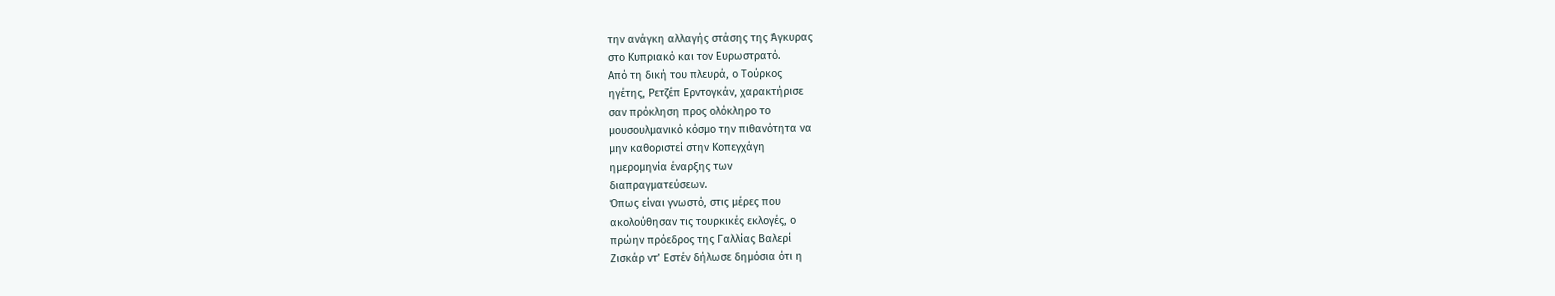την ανάγκη αλλαγής στάσης της Άγκυρας
στο Κυπριακό και τον Ευρωστρατό.
Από τη δική του πλευρά, ο Τούρκος
ηγέτης, Ρετζέπ Ερντογκάν, χαρακτήρισε
σαν πρόκληση προς ολόκληρο το
μουσουλμανικό κόσμο την πιθανότητα να
μην καθοριστεί στην Κοπεγχάγη
ημερομηνία έναρξης των
διαπραγματεύσεων.
Όπως είναι γνωστό, στις μέρες που
ακολούθησαν τις τουρκικές εκλογές, ο
πρώην πρόεδρος της Γαλλίας Βαλερί
Ζισκάρ ντ’ Εστέν δήλωσε δημόσια ότι η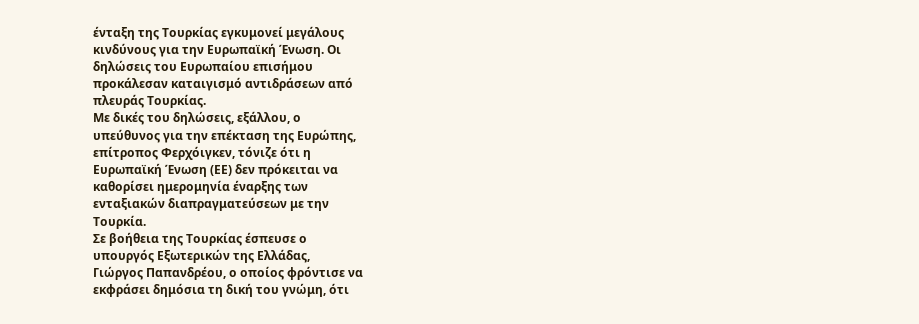ένταξη της Τουρκίας εγκυμονεί μεγάλους
κινδύνους για την Ευρωπαϊκή Ένωση. Οι
δηλώσεις του Ευρωπαίου επισήμου
προκάλεσαν καταιγισμό αντιδράσεων από
πλευράς Τουρκίας.
Με δικές του δηλώσεις, εξάλλου, ο
υπεύθυνος για την επέκταση της Ευρώπης,
επίτροπος Φερχόιγκεν, τόνιζε ότι η
Ευρωπαϊκή Ένωση (ΕΕ) δεν πρόκειται να
καθορίσει ημερομηνία έναρξης των
ενταξιακών διαπραγματεύσεων με την
Τουρκία.
Σε βοήθεια της Τουρκίας έσπευσε ο
υπουργός Εξωτερικών της Ελλάδας,
Γιώργος Παπανδρέου, ο οποίος φρόντισε να
εκφράσει δημόσια τη δική του γνώμη, ότι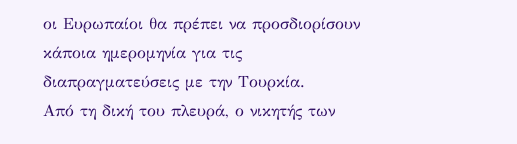οι Ευρωπαίοι θα πρέπει να προσδιορίσουν
κάποια ημερομηνία για τις
διαπραγματεύσεις με την Τουρκία.
Από τη δική του πλευρά, ο νικητής των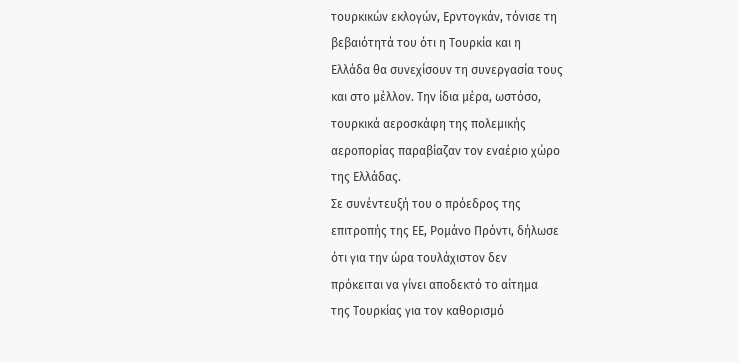τουρκικών εκλογών, Ερντογκάν, τόνισε τη
βεβαιότητά του ότι η Τουρκία και η
Ελλάδα θα συνεχίσουν τη συνεργασία τους
και στο μέλλον. Την ίδια μέρα, ωστόσο,
τουρκικά αεροσκάφη της πολεμικής
αεροπορίας παραβίαζαν τον εναέριο χώρο
της Ελλάδας.
Σε συνέντευξή του ο πρόεδρος της
επιτροπής της ΕΕ, Ρομάνο Πρόντι, δήλωσε
ότι για την ώρα τουλάχιστον δεν
πρόκειται να γίνει αποδεκτό το αίτημα
της Τουρκίας για τον καθορισμό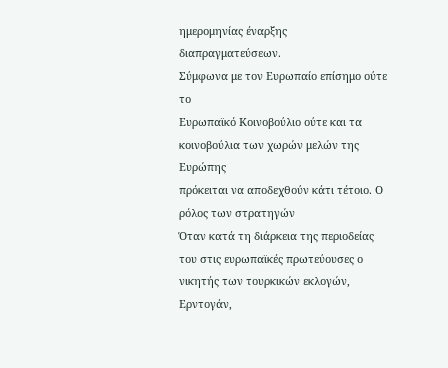ημερομηνίας έναρξης διαπραγματεύσεων.
Σύμφωνα με τον Ευρωπαίο επίσημο ούτε το
Ευρωπαϊκό Κοινοβούλιο ούτε και τα
κοινοβούλια των χωρών μελών της Ευρώπης
πρόκειται να αποδεχθούν κάτι τέτοιο. Ο
ρόλος των στρατηγών
Όταν κατά τη διάρκεια της περιοδείας
του στις ευρωπαϊκές πρωτεύουσες ο
νικητής των τουρκικών εκλογών, Ερντογάν,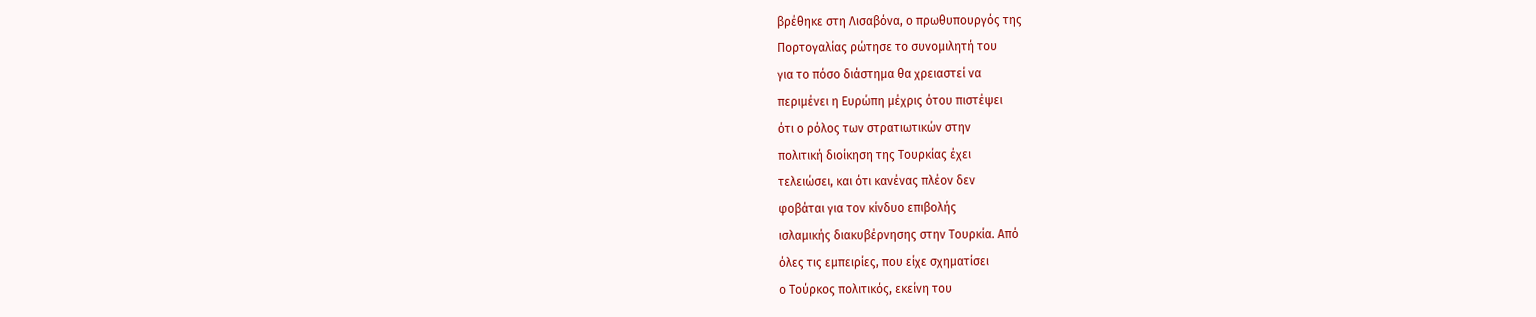βρέθηκε στη Λισαβόνα, ο πρωθυπουργός της
Πορτογαλίας ρώτησε το συνομιλητή του
για το πόσο διάστημα θα χρειαστεί να
περιμένει η Ευρώπη μέχρις ότου πιστέψει
ότι ο ρόλος των στρατιωτικών στην
πολιτική διοίκηση της Τουρκίας έχει
τελειώσει, και ότι κανένας πλέον δεν
φοβάται για τον κίνδυο επιβολής
ισλαμικής διακυβέρνησης στην Τουρκία. Από
όλες τις εμπειρίες, που είχε σχηματίσει
ο Τούρκος πολιτικός, εκείνη του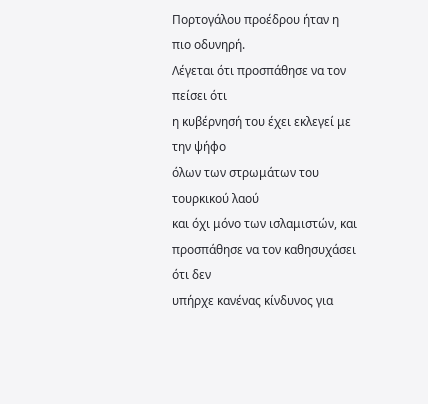Πορτογάλου προέδρου ήταν η πιο οδυνηρή.
Λέγεται ότι προσπάθησε να τον πείσει ότι
η κυβέρνησή του έχει εκλεγεί με την ψήφο
όλων των στρωμάτων του τουρκικού λαού
και όχι μόνο των ισλαμιστών, και
προσπάθησε να τον καθησυχάσει ότι δεν
υπήρχε κανένας κίνδυνος για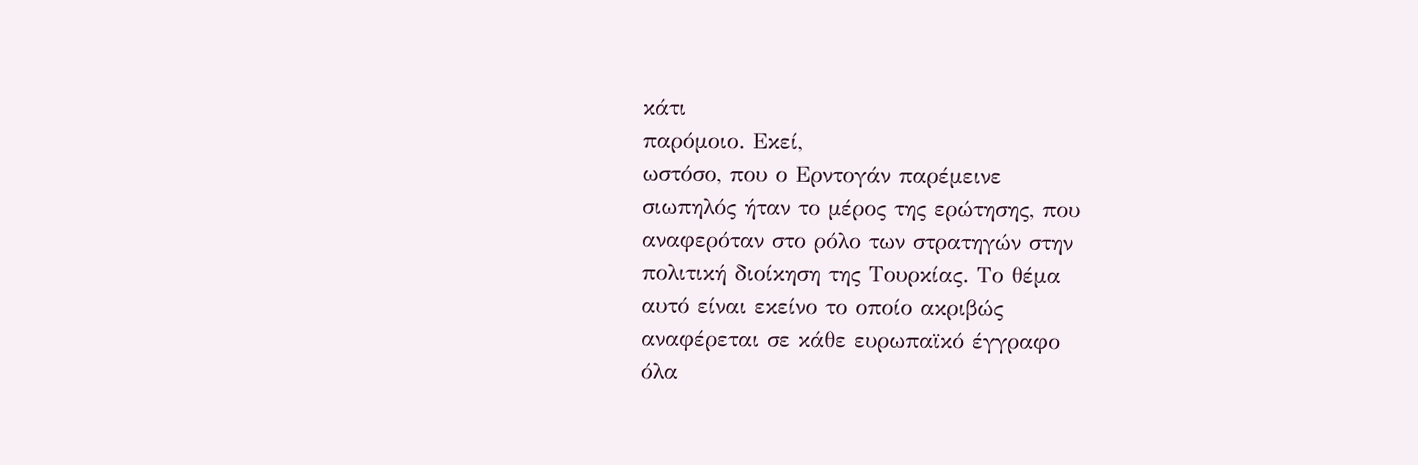κάτι
παρόμοιο. Εκεί,
ωστόσο, που ο Ερντογάν παρέμεινε
σιωπηλός ήταν το μέρος της ερώτησης, που
αναφερόταν στο ρόλο των στρατηγών στην
πολιτική διοίκηση της Τουρκίας. Το θέμα
αυτό είναι εκείνο το οποίο ακριβώς
αναφέρεται σε κάθε ευρωπαϊκό έγγραφο
όλα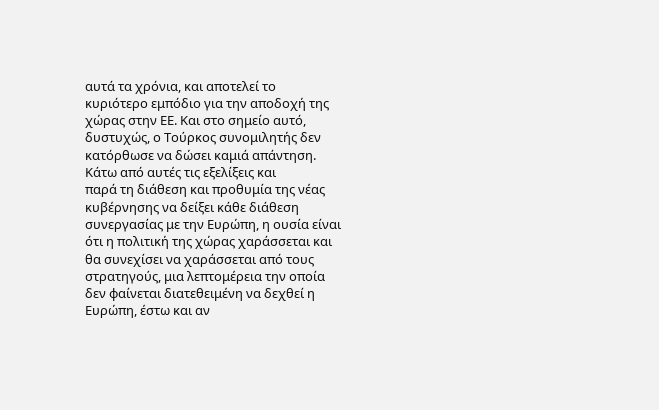αυτά τα χρόνια, και αποτελεί το
κυριότερο εμπόδιο για την αποδοχή της
χώρας στην ΕΕ. Και στο σημείο αυτό,
δυστυχώς, ο Τούρκος συνομιλητής δεν
κατόρθωσε να δώσει καμιά απάντηση.
Κάτω από αυτές τις εξελίξεις και
παρά τη διάθεση και προθυμία της νέας
κυβέρνησης να δείξει κάθε διάθεση
συνεργασίας με την Ευρώπη, η ουσία είναι
ότι η πολιτική της χώρας χαράσσεται και
θα συνεχίσει να χαράσσεται από τους
στρατηγούς, μια λεπτομέρεια την οποία
δεν φαίνεται διατεθειμένη να δεχθεί η
Ευρώπη, έστω και αν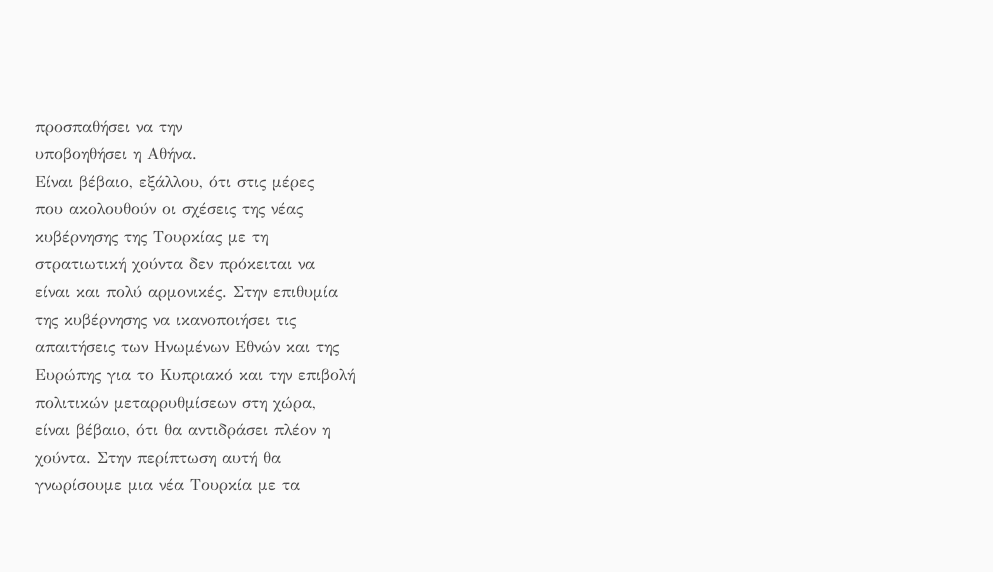προσπαθήσει να την
υποβοηθήσει η Αθήνα.
Είναι βέβαιο, εξάλλου, ότι στις μέρες
που ακολουθούν οι σχέσεις της νέας
κυβέρνησης της Τουρκίας με τη
στρατιωτική χούντα δεν πρόκειται να
είναι και πολύ αρμονικές. Στην επιθυμία
της κυβέρνησης να ικανοποιήσει τις
απαιτήσεις των Ηνωμένων Εθνών και της
Ευρώπης για το Κυπριακό και την επιβολή
πολιτικών μεταρρυθμίσεων στη χώρα,
είναι βέβαιο, ότι θα αντιδράσει πλέον η
χούντα. Στην περίπτωση αυτή θα
γνωρίσουμε μια νέα Τουρκία με τα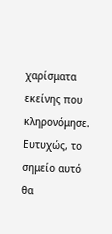χαρίσματα εκείνης που κληρονόμησε.
Ευτυχώς, το σημείο αυτό θα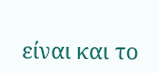είναι και το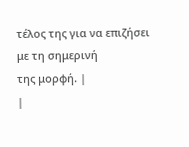τέλος της για να επιζήσει με τη σημερινή
της μορφή. |
|